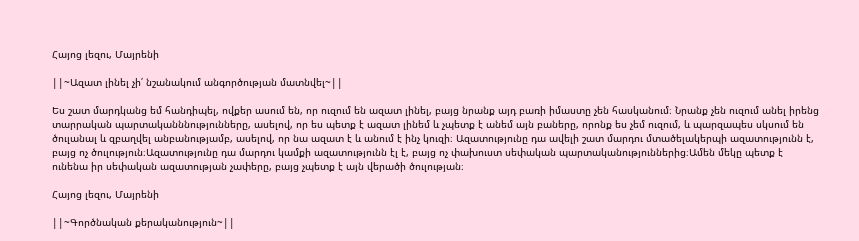Հայոց լեզու, Մայրենի

||~Ազատ լինել չի՛ նշանակում անգործության մատնվել~||

Ես շատ մարդկանց եմ հանդիպել, ովքեր ասում են, որ ուզում են ազատ լինել, բայց նրանք այդ բառի իմաստը չեն հասկանում։ Նրանք չեն ուզում անել իրենց տարրական պարտականննությունները, ասելով, որ ես պետք է ազատ լինեմ և չպետք է անեմ այն բաները, որոնք ես չեմ ուզում, և պարզապես սկսում են ծուլանալ և զբաղվել անբանությամբ, ասելով, որ նա ազատ է և անում է ինչ կուզի։ Ազատությունը դա ավելի շատ մարդու մտածելակերպի ազատությունն է, բայց ոչ ծուլություն։Ազատությունը դա մարդու կամքի ազատությունն էլ է, բայց ոչ փախուստ սեփական պարտականություններից։Ամեն մեկը պետք է ունենա իր սեփական ազատության չափերը, բայց չպետք է այն վերածի ծուլության։

Հայոց լեզու, Մայրենի

||~Գործնական քերականություն~||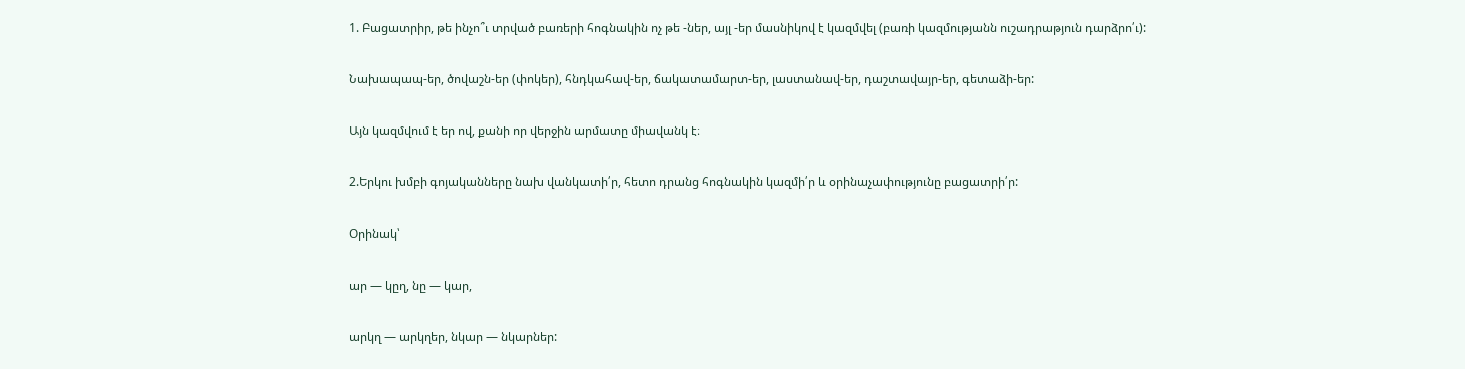1. Բացատրիր, թե ինչո՞ւ տրված բառերի հոգնակին ոչ թե -ներ, այլ -եր մասնիկով է կազմվել (բառի կազմությանն ուշադրաթյուն դարձրո՛ւ):

Նախապապ-եր, ծովաշն-եր (փոկեր), հնդկահավ-եր, ճակատամարտ-եր, լաստանավ-եր, դաշտավայր-եր, գետաձի-եր:

Այն կազմվում է եր ով, քանի որ վերջին արմատը միավանկ է։

2.Երկու խմբի գոյականները նախ վանկատի՛ր, հետո դրանց հոգնակին կազմի՛ր և օրինաչափությունը բացատրի՛ր:

Օրինակ՝

ար — կըղ, նը — կար,

արկղ — արկղեր, նկար — նկարներ: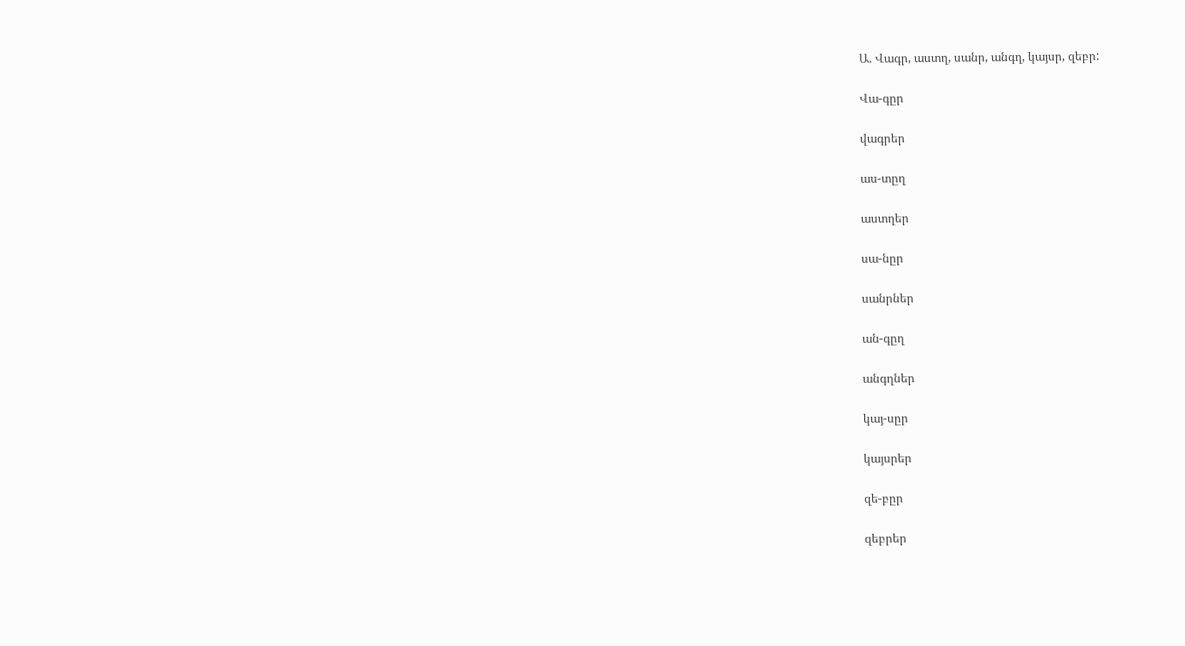Ա. Վագր, աստղ, սանր, անգղ, կայսր, զեբր:

Վա-գըր

վագրեր

աս-տըղ

աստղեր

սա-նըր

սանրներ

ան-գըղ

անգղներ

կայ-սըր

կայսրեր

զե-բըր

զեբրեր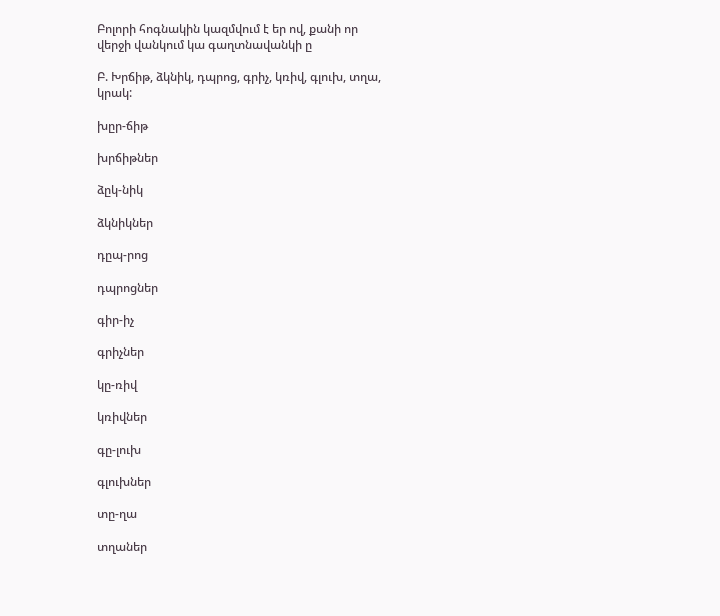Բոլորի հոգնակին կազմվում է եր ով, քանի որ վերջի վանկում կա գաղտնավանկի ը

Բ. Խրճիթ, ձկնիկ, դպրոց, գրիչ, կռիվ, գլուխ, տղա, կրակ:

խըր-ճիթ

խրճիթներ

ձըկ-նիկ

ձկնիկներ

դըպ-րոց

դպրոցներ

գիր-իչ

գրիչներ

կը-ռիվ

կռիվներ

գը-լուխ

գլուխներ

տը-ղա

տղաներ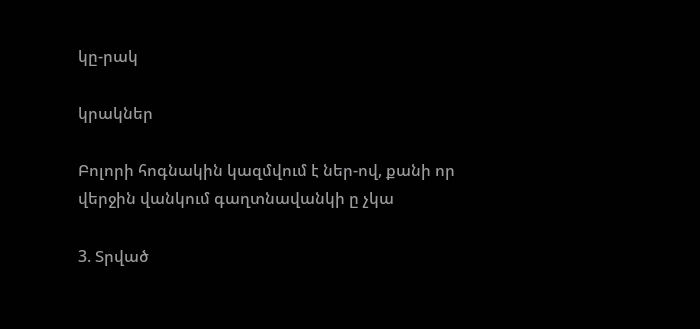կը-րակ

կրակներ

Բոլորի հոգնակին կազմվում է ներ-ով, քանի որ վերջին վանկում գաղտնավանկի ը չկա

3. Տրված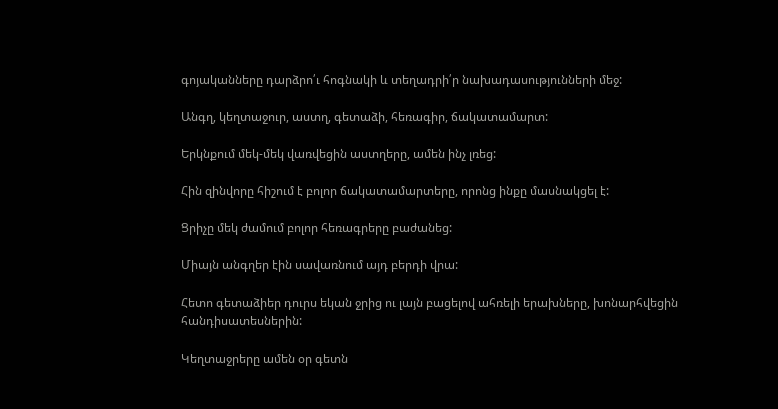գոյականները դարձրո՛ւ հոգնակի և տեղադրի՛ր նախադասությունների մեջ:

Անգղ, կեղտաջուր, աստղ, գետաձի, հեռագիր, ճակատամարտ:

Երկնքում մեկ-մեկ վառվեցին աստղերը, ամեն ինչ լռեց:

Հին զինվորը հիշում է բոլոր ճակատամարտերը, որոնց ինքը մասնակցել է:

Ցրիչը մեկ ժամում բոլոր հեռագրերը բաժանեց:

Միայն անգղեր էին սավառնում այդ բերդի վրա:

Հետո գետաձիեր դուրս եկան ջրից ու լայն բացելով ահռելի երախները, խոնարհվեցին հանդիսատեսներին:

Կեղտաջրերը ամեն օր գետն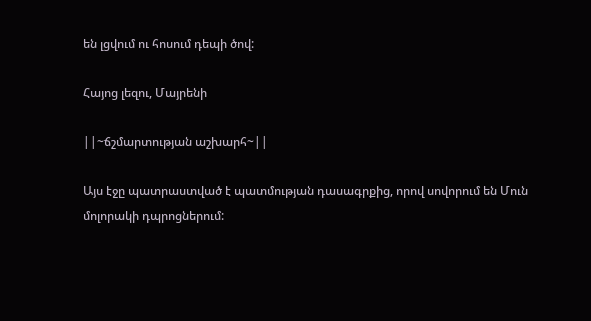են լցվում ու հոսում դեպի ծով:

Հայոց լեզու, Մայրենի

||~ճշմարտության աշխարհ~||

Այս էջը պատրաստված է պատմության դասագրքից, որով սովորում են Մուն մոլորակի դպրոցներում: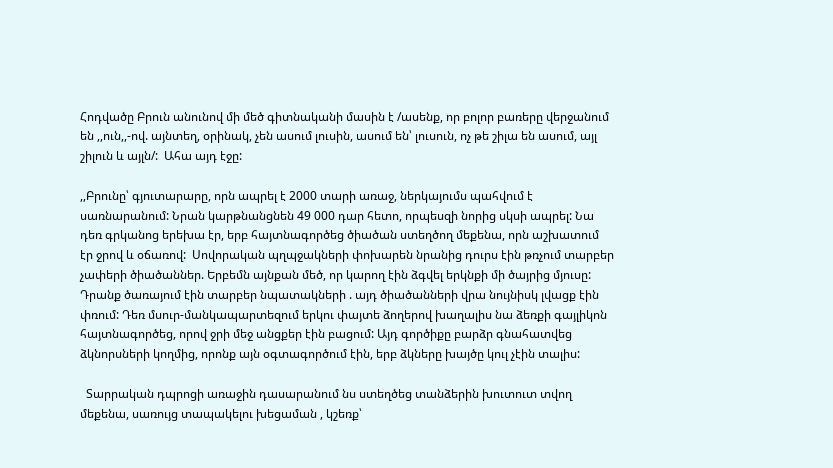Հոդվածը Բրուն անունով մի մեծ գիտնականի մասին է /ասենք, որ բոլոր բառերը վերջանում են ,,ուն,,-ով. այնտեղ, օրինակ, չեն ասում լուսին, ասում են՝ լուսուն, ոչ թե շիլա են ասում, այլ շիլուն և այլն/:  Ահա այդ էջը:

,,Բրունը՝ գյուտարարը, որն ապրել է 2000 տարի առաջ, ներկայումս պահվում է սառնարանում: Նրան կարթնանցնեն 49 000 դար հետո, որպեսզի նորից սկսի ապրել: Նա դեռ գրկանոց երեխա էր, երբ հայտնագործեց ծիածան ստեղծող մեքենա, որն աշխատում էր ջրով և օճառով:  Սովորական պղպջակների փոխարեն նրանից դուրս էին թռչում տարբեր չափերի ծիածաններ. Երբեմն այնքան մեծ, որ կարող էին ձգվել երկնքի մի ծայրից մյուսը: Դրանք ծառայում էին տարբեր նպատակների . այդ ծիածանների վրա նույնիսկ լվացք էին փռում: Դեռ մսուր-մանկապարտեզում երկու փայտե ձողերով խաղալիս նա ձեռքի գայլիկոն հայտնագործեց, որով ջրի մեջ անցքեր էին բացում: Այդ գործիքը բարձր գնահատվեց ձկնորսների կողմից, որոնք այն օգտագործում էին, երբ ձկները խայծը կուլ չէին տալիս:

  Տարրական դպրոցի առաջին դասարանում նս ստեղծեց տանձերին խուտուտ տվող մեքենա, սառույց տապակելու խեցաման , կշեռք՝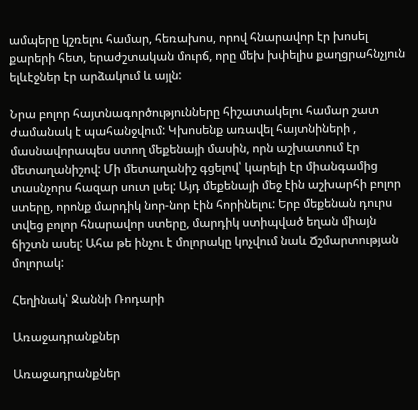ամպերը կշռելու համար, հեռախոս, որով հնարավոր էր խոսել քարերի հետ, երաժշտական մուրճ, որը մեխ խփելիս քաղցրահնչյուն ելևէջներ էր արձակում և այլն:

Նրա բոլոր հայտնագործությունները հիշատակելու համար շատ ժամանակ է պահանջվում: Կխոսենք առավել հայտնիների , մասնավորապես ստող մեքենայի մասին, որն աշխատում էր մետաղանիշով: Մի մետաղանիշ գցելով՝ կարելի էր միանգամից տասնչորս հազար սուտ լսել: Այդ մեքենայի մեջ էին աշխարհի բոլոր ստերը, որոնք մարդիկ նոր-նոր էին հորինելու: Երբ մեքենան դուրս տվեց բոլոր հնարավոր ստերը, մարդիկ ստիպված եղան միայն ճիշտն ասել: Ահա թե ինչու է մոլորակը կոչվում նաև Ճշմարտության մոլորակ:

Հեղինակ՝ Ջաննի Ռոդարի

Առաջադրանքներ

Առաջադրանքներ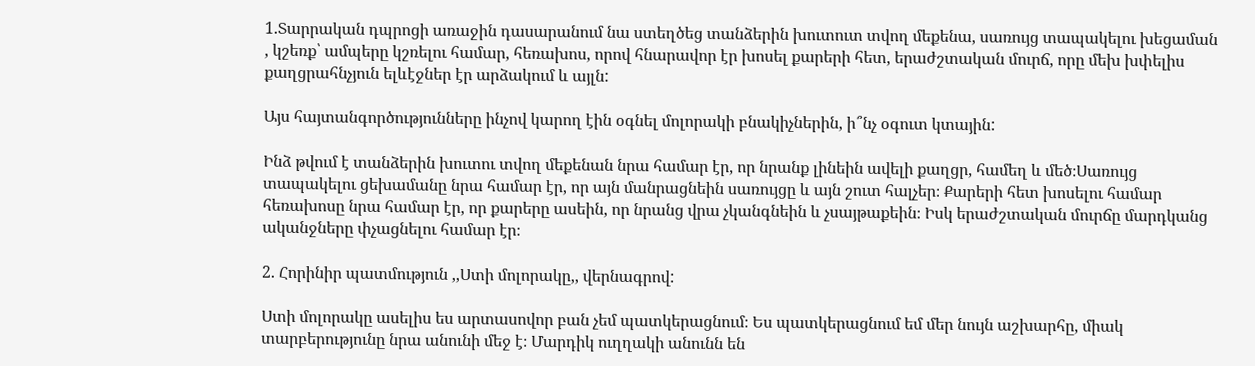1.Տարրական դպրոցի առաջին դասարանում նա ստեղծեց տանձերին խուտուտ տվող մեքենա, սառույց տապակելու խեցաման , կշեռք՝ ամպերը կշռելու համար, հեռախոս, որով հնարավոր էր խոսել քարերի հետ, երաժշտական մուրճ, որը մեխ խփելիս քաղցրահնչյուն ելևէջներ էր արձակում և այլն:

Այս հայտանգործությունները ինչով կարող էին օգնել մոլորակի բնակիչներին, ի՞նչ օգուտ կտային:

Ինձ թվում է տանձերին խուտու տվող մեքենան նրա համար էր, որ նրանք լինեին ավելի քաղցր, համեղ և մեծ։Սառույց տապակելու ցեխամանը նրա համար էր, որ այն մանրացնեին սառույցը և այն շուտ հալչեր։ Քարերի հետ խոսելու համար հեռախոսը նրա համար էր, որ քարերը ասեին, որ նրանց վրա չկանգնեին և չսայթաքեին։ Իսկ երաժշտական մուրճը մարդկանց ականջները փչացնելու համար էր։

2. Հորինիր պատմություն ,,Ստի մոլորակը,, վերնագրով:

Ստի մոլորակը ասելիս ես արտասովոր բան չեմ պատկերացնում։ Ես պատկերացնում եմ մեր նույն աշխարհը, միակ տարբերությունը նրա անունի մեջ է։ Մարդիկ ուղղակի անունն են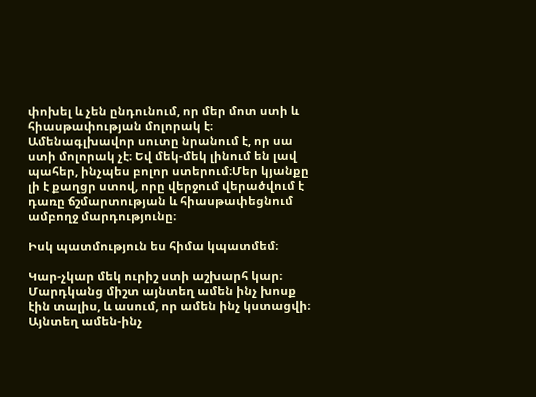փոխել և չեն ընդունում, որ մեր մոտ ստի և հիասթափության մոլորակ է։ Ամենագլխավոր սուտը նրանում է, որ սա ստի մոլորակ չէ։ Եվ մեկ-մեկ լինում են լավ պահեր, ինչպես բոլոր ստերում։Մեր կյանքը լի է քաղցր ստով, որը վերջում վերածվում է դառը ճշմարտության և հիասթափեցնում ամբողջ մարդությունը։

Իսկ պատմություն ես հիմա կպատմեմ։

Կար-չկար մեկ ուրիշ ստի աշխարհ կար։ Մարդկանց միշտ այնտեղ ամեն ինչ խոսք էին տալիս, և ասում, որ ամեն ինչ կստացվի։ Այնտեղ ամեն-ինչ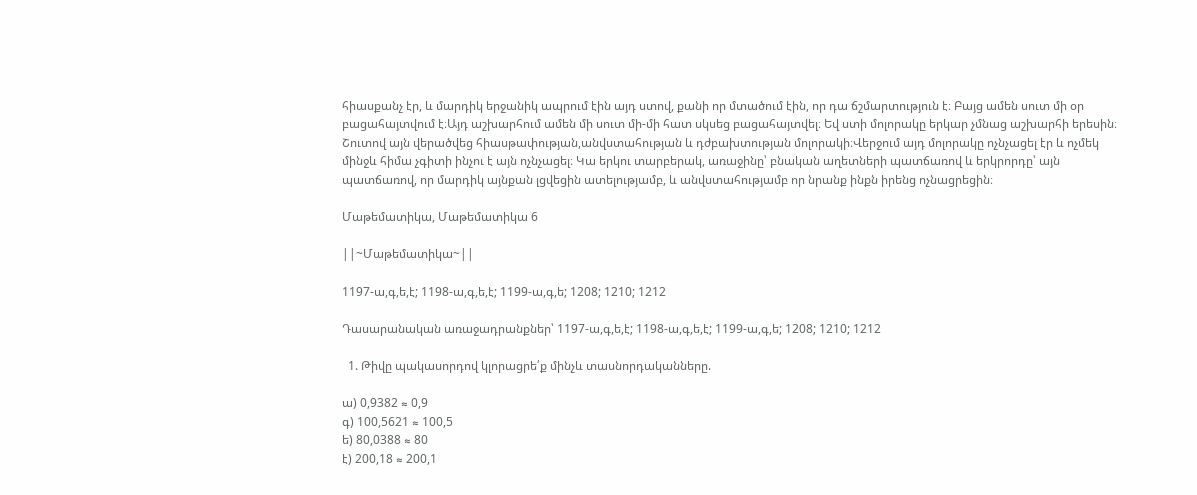հիասքանչ էր, և մարդիկ երջանիկ ապրում էին այդ ստով, քանի որ մտածում էին, որ դա ճշմարտություն է։ Բայց ամեն սուտ մի օր բացահայտվում է։Այդ աշխարհում ամեն մի սուտ մի-մի հատ սկսեց բացահայտվել։ Եվ ստի մոլորակը երկար չմնաց աշխարհի երեսին։ Շուտով այն վերածվեց հիասթափության,անվստահության և դժբախտության մոլորակի։Վերջում այդ մոլորակը ոչնչացել էր և ոչմեկ մինջև հիմա չգիտի ինչու է այն ոչնչացել։ Կա երկու տարբերակ, առաջինը՝ բնական աղետների պատճառով և երկրորդը՝ այն պատճառով, որ մարդիկ այնքան լցվեցին ատելությամբ, և անվստահությամբ որ նրանք ինքն իրենց ոչնացրեցին։

Մաթեմատիկա, Մաթեմատիկա 6

||~Մաթեմատիկա~||

1197-ա,գ,ե,է; 1198-ա,գ,ե,է; 1199-ա,գ,ե; 1208; 1210; 1212

Դասարանական առաջադրանքներ՝ 1197-ա,գ,ե,է; 1198-ա,գ,ե,է; 1199-ա,գ,ե; 1208; 1210; 1212

  1. Թիվը պակասորդով կլորացրե՛ք մինչև տասնորդականները.

ա) 0,9382 ≈ 0,9
գ) 100,5621 ≈ 100,5
ե) 80,0388 ≈ 80
է) 200,18 ≈ 200,1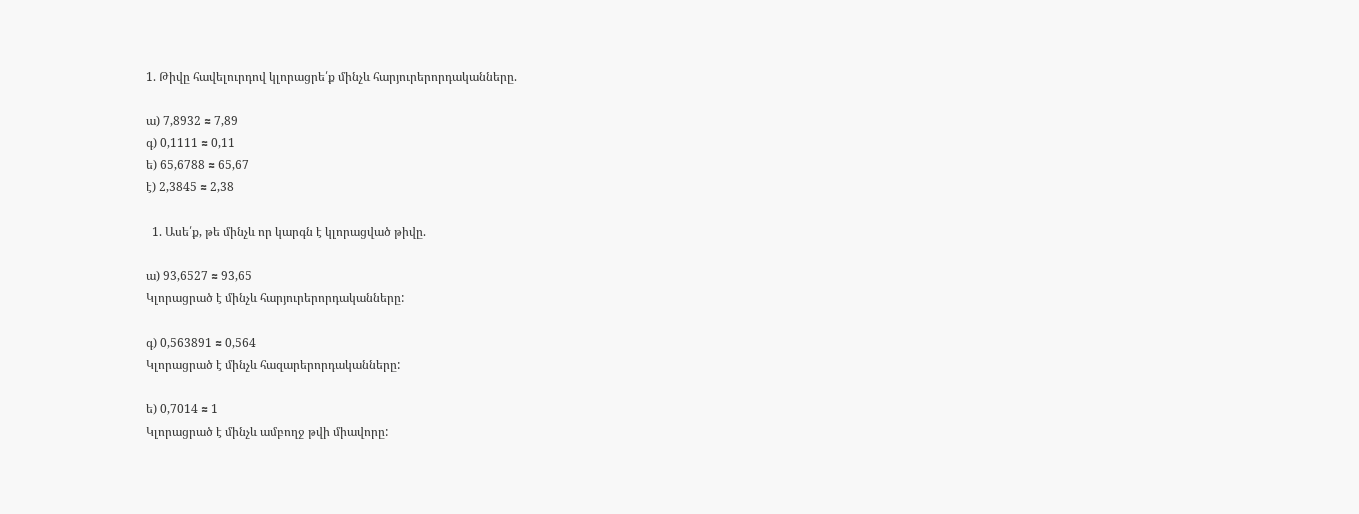1. Թիվը հավելուրդով կլորացրե՛ք մինչև հարյուրերորդականները.

ա) 7,8932 ≈ 7,89
գ) 0,1111 ≈ 0,11
ե) 65,6788 ≈ 65,67
է) 2,3845 ≈ 2,38

  1. Ասե՛ք, թե մինչև որ կարգն է կլորացված թիվը.

ա) 93,6527 ≈ 93,65
Կլորացրած է մինչև հարյուրերորդականները:

գ) 0,563891 ≈ 0,564
Կլորացրած է մինչև հազարերորդականները:

ե) 0,7014 ≈ 1
Կլորացրած է մինչև ամբողջ թվի միավորը: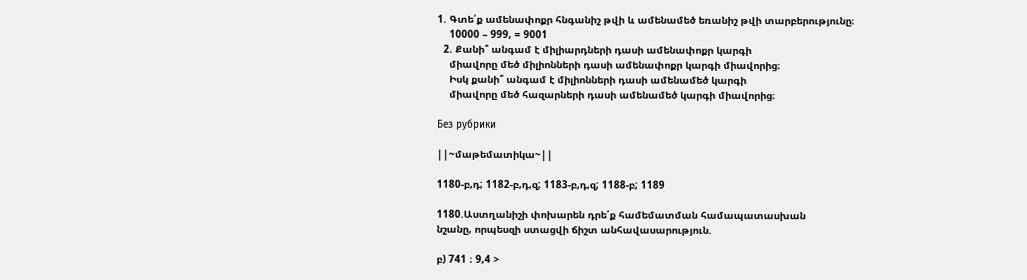1. Գտե՛ք ամենափոքր հնգանիշ թվի և ամենամեծ եռանիշ թվի տարբերությունը։
    10000 – 999, = 9001
  2. Քանի՞ անգամ է միլիարդների դասի ամենափոքր կարգի
    միավորը մեծ միլիոնների դասի ամենափոքր կարգի միավորից։
    Իսկ քանի՞ անգամ է միլիոնների դասի ամենամեծ կարգի
    միավորը մեծ հազարների դասի ամենամեծ կարգի միավորից։

Без рубрики

||~մաթեմատիկա~||

1180-բ,դ; 1182-բ,դ,զ; 1183-բ,դ,զ; 1188-բ; 1189

1180.Աստղանիշի փոխարեն դրե՛ք համեմատման համապատասխան
նշանը, որպեսզի ստացվի ճիշտ անհավասարություն.

բ) 741 ։ 9,4 >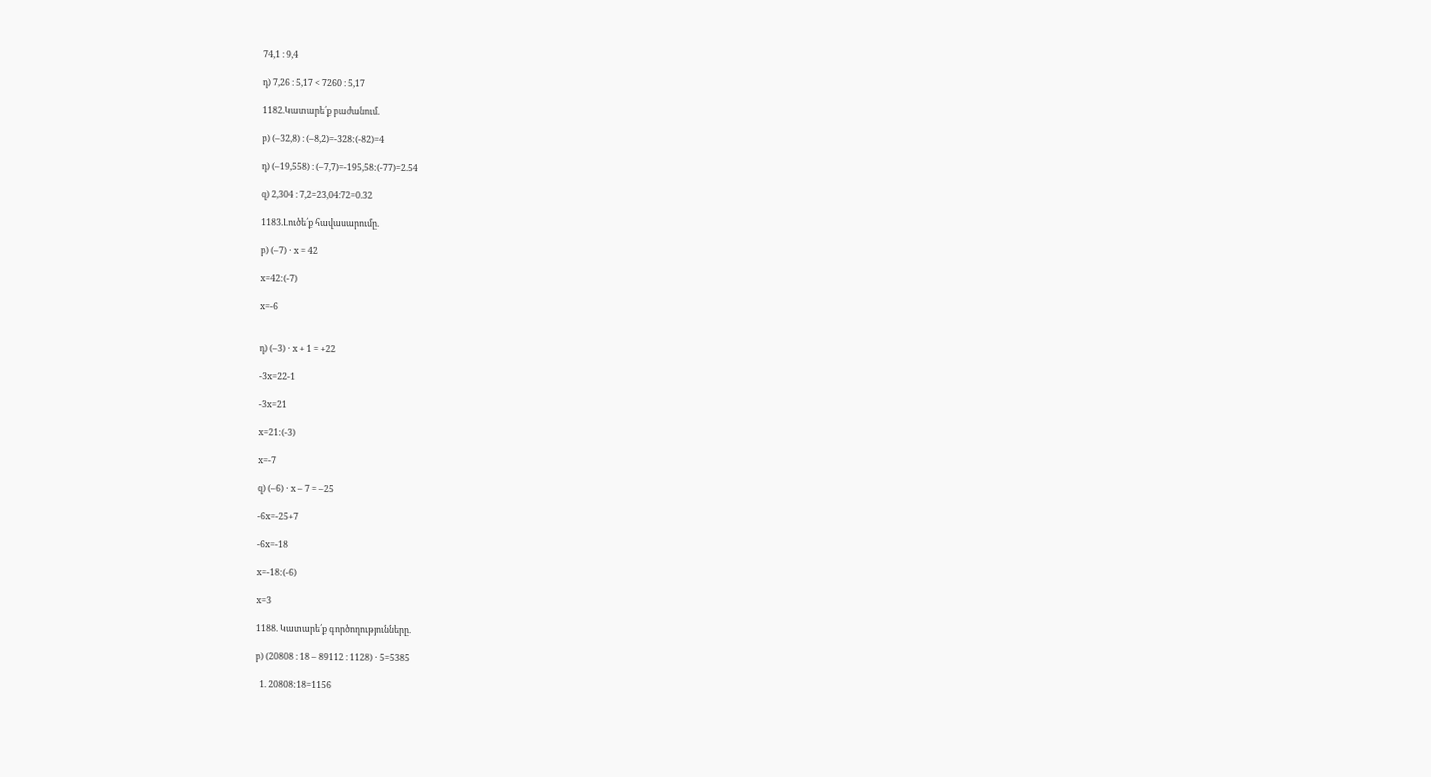74,1 ։ 9,4

դ) 7,26 ։ 5,17 < 7260 ։ 5,17

1182.Կատարե՛ք բաժանում.

բ) (–32,8) ։ (–8,2)=-328:(-82)=4

դ) (–19,558) ։ (–7,7)=-195,58:(-77)=2.54

զ) 2,304 ։ 7,2=23,04։72=0.32

1183.Լուծե՛ք հավասարումը.

բ) (–7) ⋅ x = 42

x=42:(-7)

x=-6


դ) (–3) ⋅ x + 1 = +22

-3x=22-1

-3x=21

x=21:(-3)

x=-7

զ) (–6) ⋅ x – 7 = –25

-6x=-25+7

-6x=-18

x=-18:(-6)

x=3

1188. Կատարե՛ք գործողությունները.

բ) (20808 ։ 18 – 89112 ։ 1128) ⋅ 5=5385

  1. 20808:18=1156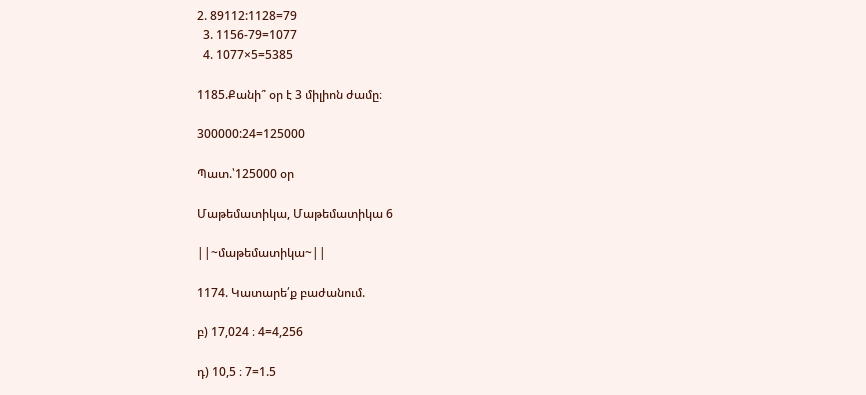2. 89112:1128=79
  3. 1156-79=1077
  4. 1077×5=5385

1185.Քանի՞ օր է 3 միլիոն ժամը։

300000:24=125000

Պատ.՝125000 օր

Մաթեմատիկա, Մաթեմատիկա 6

||~մաթեմատիկա~||

1174. Կատարե՛ք բաժանում.

բ) 17,024 ։ 4=4,256

դ) 10,5 ։ 7=1.5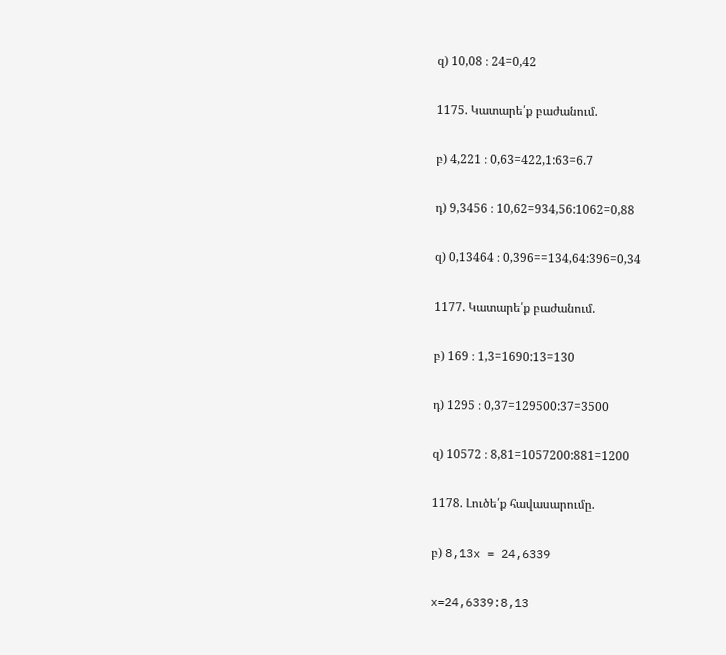զ) 10,08 ։ 24=0,42

1175. Կատարե՛ք բաժանում.

բ) 4,221 ։ 0,63=422,1:63=6.7

դ) 9,3456 ։ 10,62=934,56:1062=0,88

զ) 0,13464 ։ 0,396==134,64:396=0,34

1177. Կատարե՛ք բաժանում.

բ) 169 ։ 1,3=1690:13=130

դ) 1295 ։ 0,37=129500:37=3500

զ) 10572 ։ 8,81=1057200:881=1200

1178. Լուծե՛ք հավասարումը.

բ) 8,13x = 24,6339

x=24,6339:8,13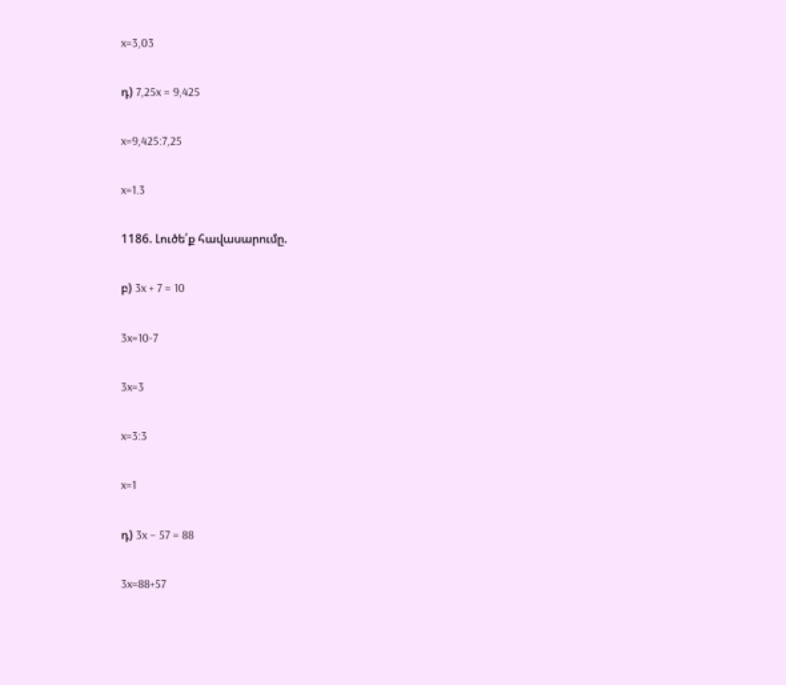x=3,03

դ) 7,25x = 9,425

x=9,425:7,25

x=1.3

1186. Լուծե՛ք հավասարումը.

բ) 3x + 7 = 10

3x=10-7

3x=3

x=3:3

x=1

դ) 3x – 57 = 88

3x=88+57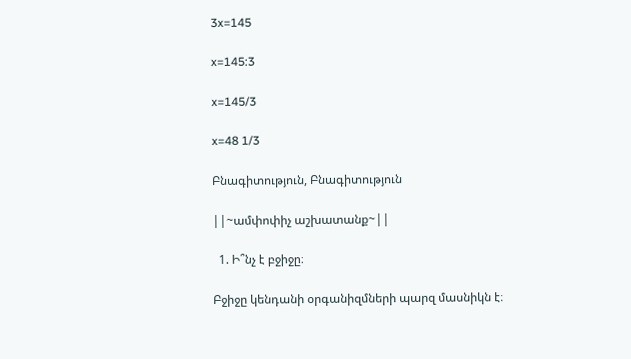3x=145

x=145:3

x=145/3

x=48 1/3

Բնագիտություն, Բնագիտություն

||~ամփոփիչ աշխատանք~||

  1. Ի՞նչ է բջիջը։

Բջիջը կենդանի օրգանիզմների պարզ մասնիկն է։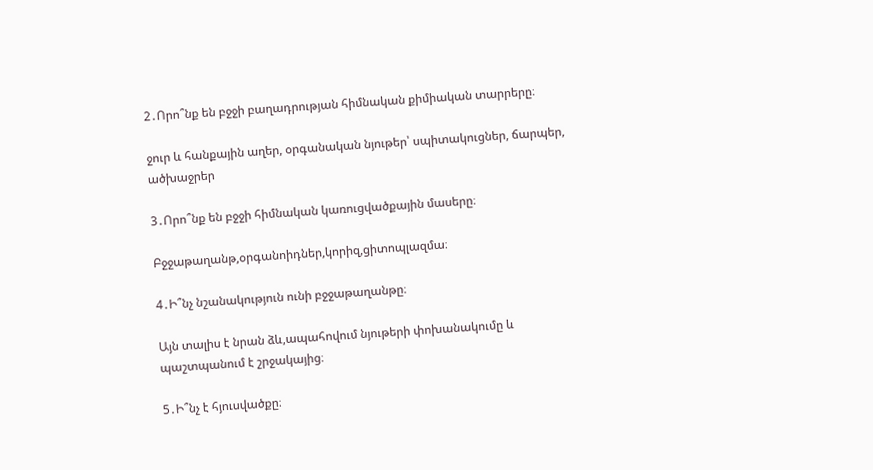2․Որո՞նք են բջջի բաղադրության հիմնական քիմիական տարրերը։

ջուր և հանքային աղեր, օրգանական նյութեր՝ սպիտակուցներ, ճարպեր, ածխաջրեր

3․Որո՞նք են բջջի հիմնական կառուցվածքային մասերը։

Բջջաթաղանթ,օրգանոիդներ,կորիզ,ցիտոպլազմա։

4․Ի՞նչ նշանակություն ունի բջջաթաղանթը։

Այն տալիս է նրան ձև,ապահովում նյութերի փոխանակումը և պաշտպանում է շրջակայից։

5․Ի՞նչ է հյուսվածքը։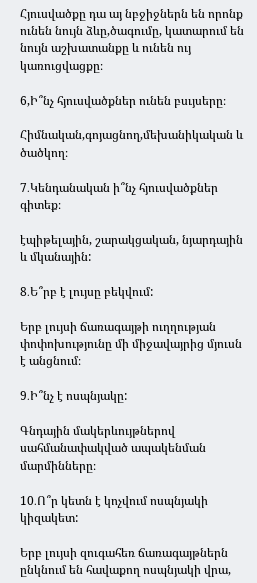Հյուսվածքը դա այ նբջիջներն են որոնք ունեն նույն ձևը,ծագումը, կատարում են նույն աշխատանքը և ունեն ույ կառուցվացքը։

6,Ի՞նչ հյուսվածքներ ունեն բսւյսերը։

Հիմնական,գոյացնող,մեխանիկական և ծածկող։

7․Կենդանական ի՞նչ հյուսվածքներ գիտեք։

էպիթելային, շարակցական, նյարդային և մկանային:

8․Ե՞րբ է լույսը բեկվում:

Երբ լույսի ճառագայթի ուղղության փոփոխությունը մի միջավայրից մյուսն է անցնում։

9․Ի՞նչ է ոսպնյակը:

Գնդային մակերևույթներով սահմանափակված ապակենման մարմինները։

10․Ո՞ր կետն է կոչվում ոսպնյակի կիզակետ:

Երբ լույսի զուգահեռ ճառագայթներն ընկնում են հավաքող ոսպնյակի վրա,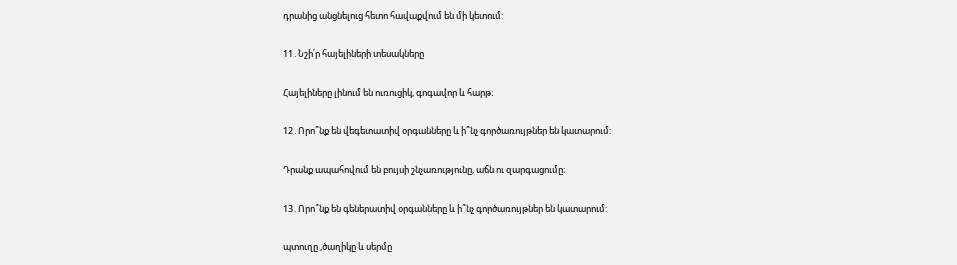դրանից անցնելուց հետո հավաքվում են մի կետում:

11․Նշի՛ր հայելիների տեսակները

Հայելիները լինում են ուռուցիկ, գոգավոր և հարթ։

12․Որո՞նք են վեգետատիվ օրգանները և ի՞նչ գործառույթներ են կատարում:

Դրանք ապահովում են բույսի շնչառությունը, աճն ու զարգացումը։

13․Որո՞նք են գեներատիվ օրգանները և ի՞նչ գործառույթներ են կատարում:

պտուղը ,ծաղիկը և սերմը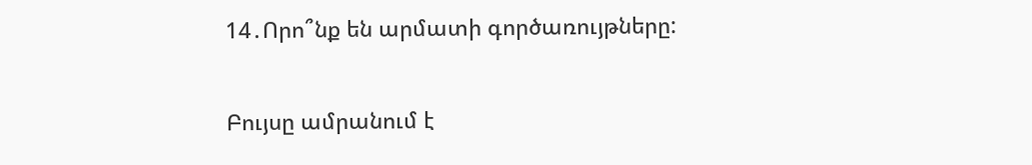14․Որո՞նք են արմատի գործառույթները:

Բույսը ամրանում է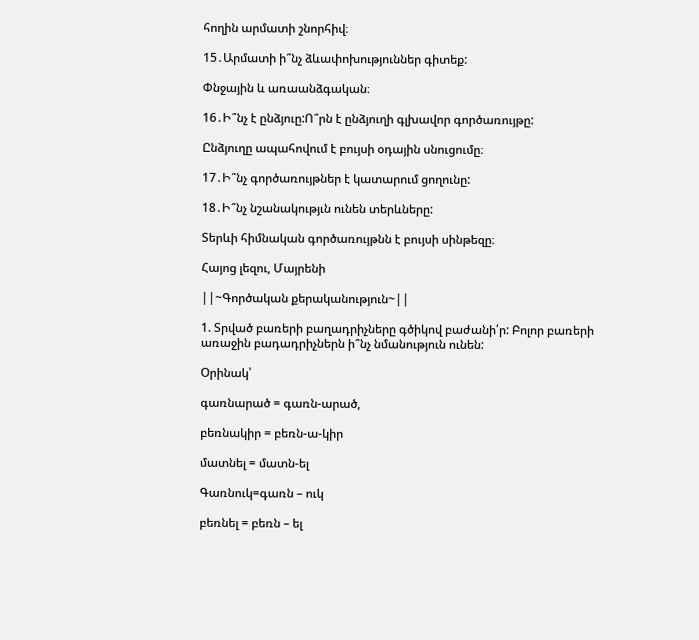հողին արմատի շնորհիվ։

15․Արմատի ի՞նչ ձևափոխություններ գիտեք:

Փնջային և առաանձգական։

16․Ի՞նչ է ընձյուը:Ո՞րն է ընձյուղի գլխավոր գործառույթը:

Ընձյուղը ապահովում է բույսի օդային սնուցումը։

17․Ի՞նչ գործառույթներ է կատարում ցողունը:

18․Ի՞նչ նշանակությւն ունեն տերևները:

Տերևի հիմնական գործառույթնն է բույսի սինթեզը։

Հայոց լեզու, Մայրենի

||~Գործական քերականություն~||

1. Տրված բառերի բաղադրիչները գծիկով բաժանի՛ր: Բոլոր բառերի առաջին բադադրիչներն ի՞նչ նմանություն ունեն:

Օրինակ՝

գառնարած = գառն-արած,

բեռնակիր = բեռն-ա-կիր

մատնել = մատն-ել

Գառնուկ=գառն – ուկ

բեռնել = բեռն – ել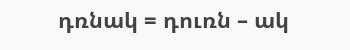դռնակ = դուռն – ակ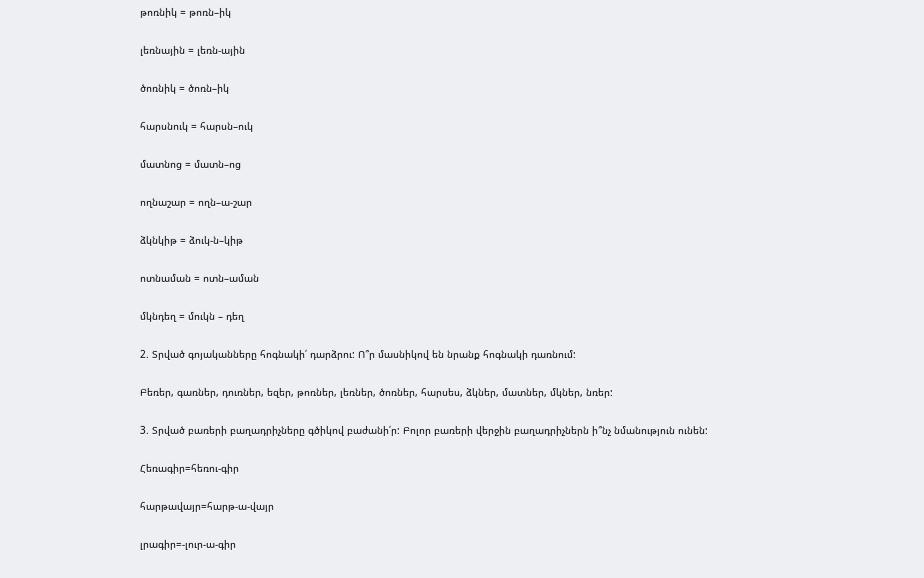թոռնիկ = թոռն–իկ

լեռնային = լեռն-ային

ծոռնիկ = ծոռն–իկ

հարսնուկ = հարսն–ուկ

մատնոց = մատն–ոց

ողնաշար = ողն–ա-շար

ձկնկիթ = ձուկ-ն–կիթ

ոտնաման = ոտն–աման

մկնդեղ = մուկն – դեղ

2. Տրված գոյականները հոգնակի՛ դարձրու: Ո՞ր մասնիկով են նրանք հոգնակի դառնում:

Բեռեր, գառներ, դուռներ, եզեր, թոռներ, լեռներ, ծոռներ, հարսես, ձկներ, մատներ, մկներ, նռեր:

3. Տրված բառերի բաղադրիչները գծիկով բաժանի՛ր: Բոլոր բառերի վերջին բաղադրիչներն ի՞նչ նմանություն ունեն:

Հեռագիր=հեռու-գիր

հարթավայր=հարթ-ա-վայր

լրագիր=-լուր-ա-գիր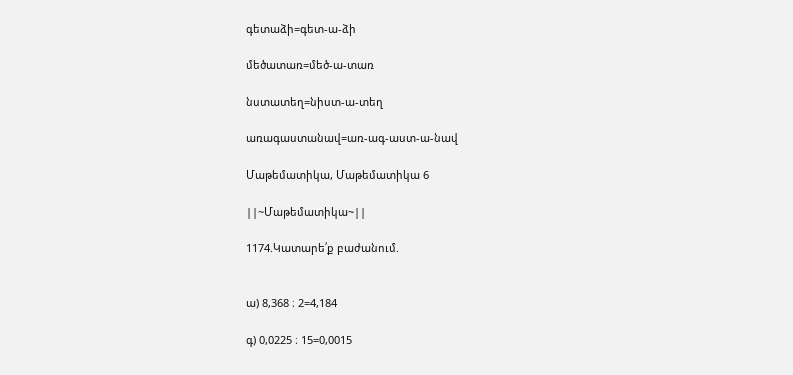գետաձի=գետ-ա-ձի

մեծատառ=մեծ-ա-տառ

նստատեղ=նիստ-ա-տեղ

առագաստանավ=առ-ագ-աստ-ա-նավ

Մաթեմատիկա, Մաթեմատիկա 6

||~Մաթեմատիկա~||

1174.Կատարե՛ք բաժանում.


ա) 8,368 ։ 2=4,184

գ) 0,0225 ։ 15=0,0015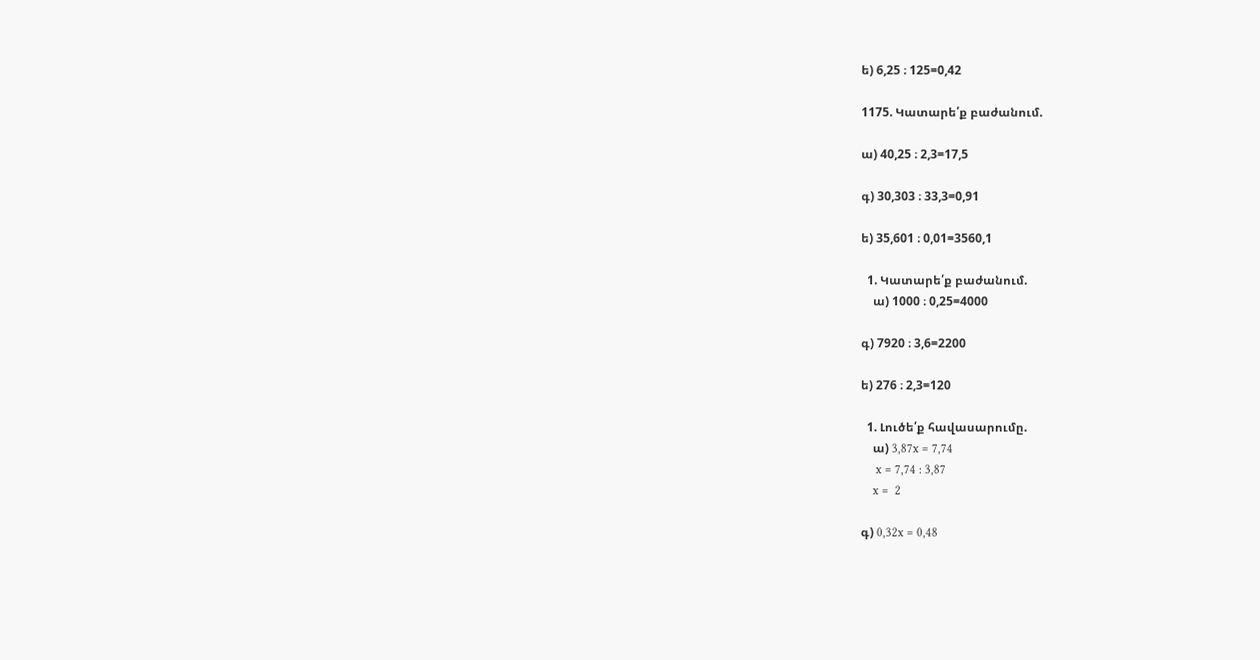ե) 6,25 ։ 125=0,42

1175. Կատարե՛ք բաժանում.

ա) 40,25 ։ 2,3=17,5

գ) 30,303 ։ 33,3=0,91

ե) 35,601 ։ 0,01=3560,1

  1. Կատարե՛ք բաժանում.
    ա) 1000 ։ 0,25=4000

գ) 7920 ։ 3,6=2200

ե) 276 ։ 2,3=120

  1. Լուծե՛ք հավասարումը.
    ա) 3,87x = 7,74
     x = 7,74 : 3,87
    x =  2

գ) 0,32x = 0,48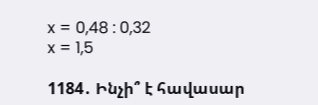x = 0,48 : 0,32
x = 1,5

1184․ Ինչի՞ է հավասար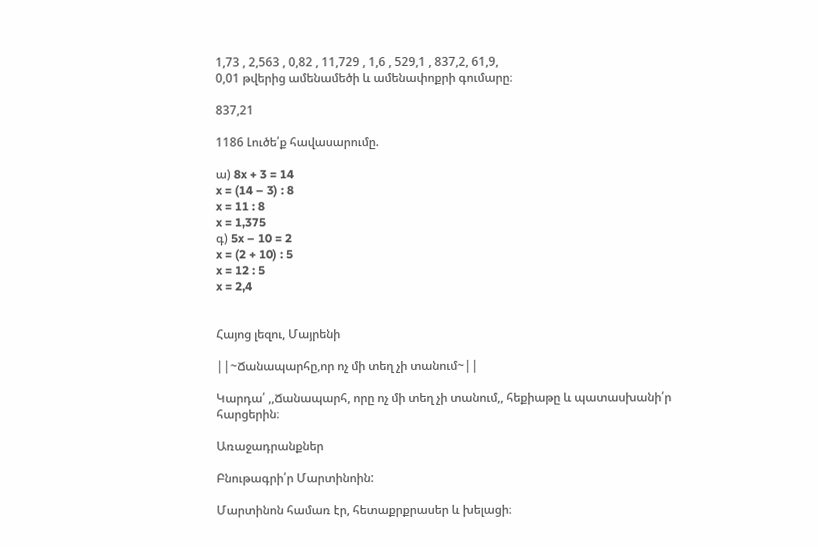1,73 , 2,563 , 0,82 , 11,729 , 1,6 , 529,1 , 837,2, 61,9,
0,01 թվերից ամենամեծի և ամենափոքրի գումարը։

837,21

1186 Լուծե՛ք հավասարումը.

ա) 8x + 3 = 14
x = (14 – 3) : 8
x = 11 : 8
x = 1,375
գ) 5x – 10 = 2
x = (2 + 10) : 5
x = 12 : 5
x = 2,4


Հայոց լեզու, Մայրենի

||~Ճանապարհը,որ ոչ մի տեղ չի տանում~||

Կարդա՛ ,,Ճանապարհ, որը ոչ մի տեղ չի տանում,, հեքիաթը և պատասխանի՛ր հարցերին։

Առաջադրանքներ

Բնութագրի՛ր Մարտինոին:

Մարտինոն համառ էր, հետաքրքրասեր և խելացի։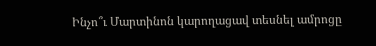Ինչո՞ւ Մարտինոն կարողացավ տեսնել ամրոցը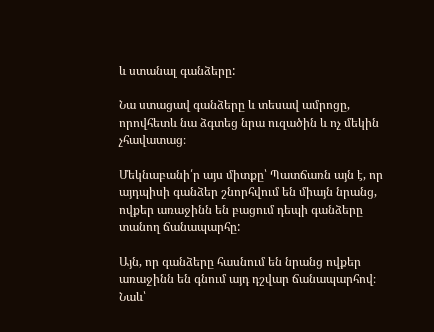և ստանալ գանձերը:

Նա ստացավ գանձերը և տեսավ ամրոցը, որովհետև նա ձգտեց նրա ուզածին և ոչ մեկին չհավատաց։

Մեկնաբանի՛ր այս միտքը՝ Պատճառն այն է, որ այդպիսի գանձեր շնորհվում են միայն նրանց, ովքեր առաջինն են բացում դեպի գանձերը տանող ճանապարհը:

Այն, որ գանձերը հասնում են նրանց ովքեր առաջինն են գնում այդ դշվար ճանապարհով։ Նաև՝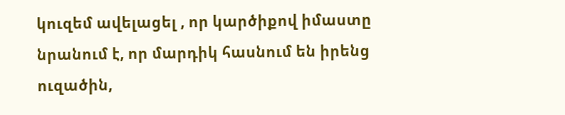կուզեմ ավելացել , որ կարծիքով իմաստը նրանում է, որ մարդիկ հասնում են իրենց ուզածին,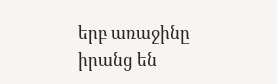երբ առաջինը իրանց են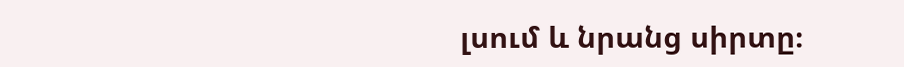լսում և նրանց սիրտը։